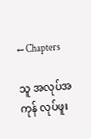← Chapters

သူ အလုပ်အကုန် လုပ်ဖူး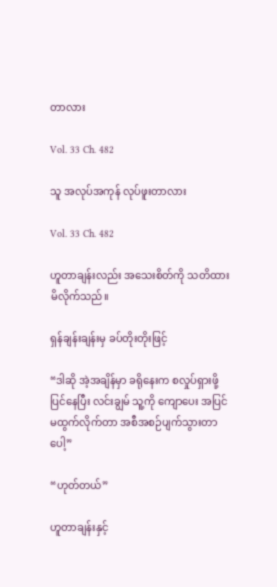တာလား

Vol. 33 Ch. 482

သူ အလုပ်အကုန် လုပ်ဖူးတာလား

Vol. 33 Ch. 482

ဟူတာချန်းလည်း အသေးစိတ်ကို သတိထားမိလိုက်သည်။

ရှန်ချန်းချန်းမှ ခပ်တိုးတိုးဖြင့်

“ဒါဆို အဲ့အချိန်မှာ ခရိုနေးက စလှုပ်ရှားဖို့ပြင်နေပြီး လင်းချွမ် သူ့ကို ကျောပေး အပြင်မထွက်လိုက်တာ အစီအစဉ်ပျက်သွားတာပေါ့”

“ဟုတ်တယ်”

ဟူတာချန်းနှင့်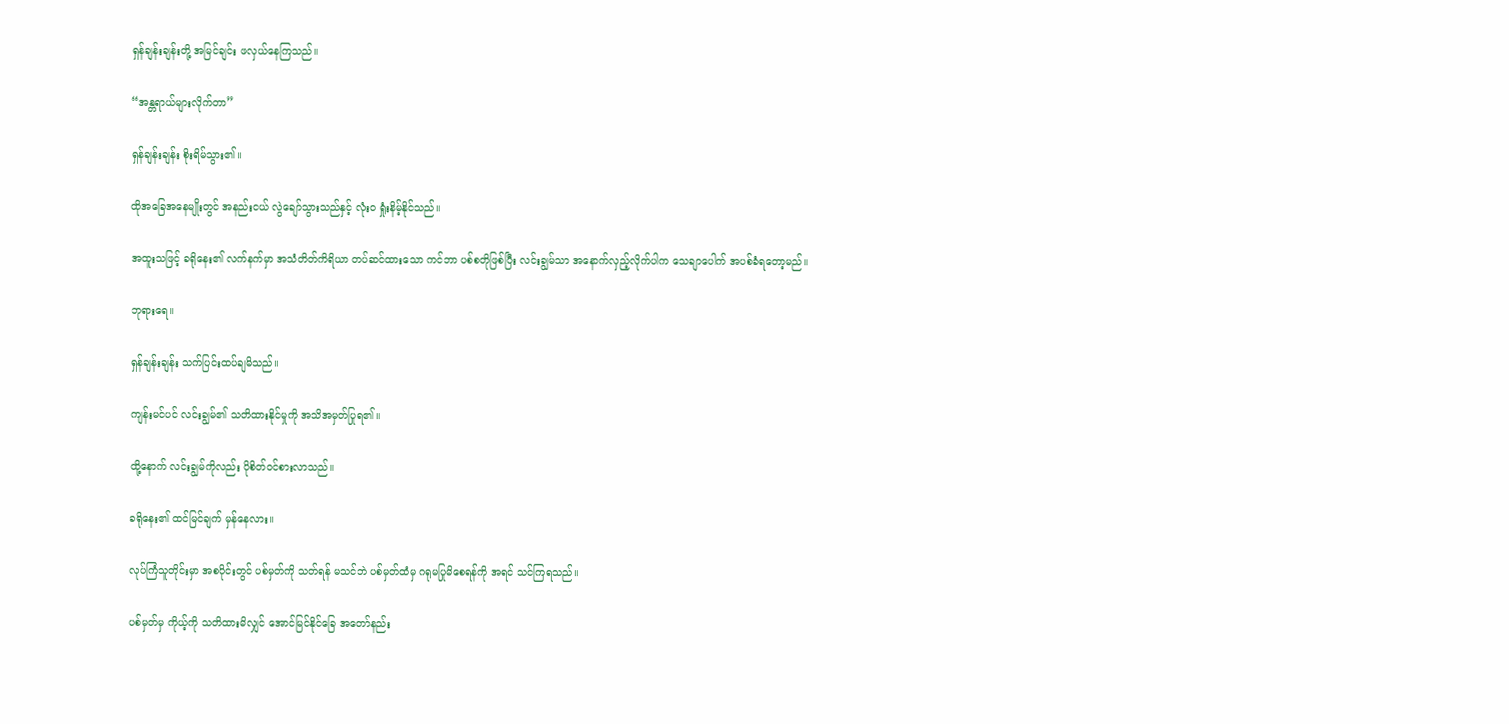ရှန်ချန်းချန်းတို့ အမြင်ချင်း ဖလှယ်နေကြသည်။

“အန္တရာယ်များလိုက်တာ”

ရှန်ချန်းချန်း စိုးရိမ်သွား၏။

ထိုအခြေအနေမျိုးတွင် အနည်းငယ် လွဲချော်သွားသည်နှင့် လုံးဝ ရှုံးနိမ့်နိုင်သည်။

အထူးသဖြင့် ခရိုနေး၏ လက်နက်မှာ အသံတိတ်ကိရိယာ တပ်ဆင်ထားသော ကင်ဘာ ပစ်စတိုဖြစ်ပြီး လင်းချွမ်သာ အနောက်လှည့်လိုက်ပါက သေချာပေါက် အပစ်ခံရတော့မည်။

ဘုရားရေ။

ရှန်ချန်းချန်း သက်ပြင်းထပ်ချမိသည်။

ကျန်းမင်ပင် လင်းချွမ်၏ သတိထားနိုင်မှုကို အသိအမှတ်ပြုရ၏။

ထို့နောက် လင်းချွမ်ကိုလည်း ပိုစိတ်ဝင်စားလာသည်။

ခရိုနေး၏ ထင်မြင်ချက် မှန်နေလား။

လုပ်ကြံသူတိုင်းမှာ အစပိုင်းတွင် ပစ်မှတ်ကို သတ်ရန် မသင်ဘဲ ပစ်မှတ်ထံမှ ဂရုမပြုမိစေရန်ကို အရင် သင်ကြရသည်။

ပစ်မှတ်မှ ကိုယ့်ကို သတိထားမိလျှင် အောင်မြင်နိုင်ခြေ အတော်နည်း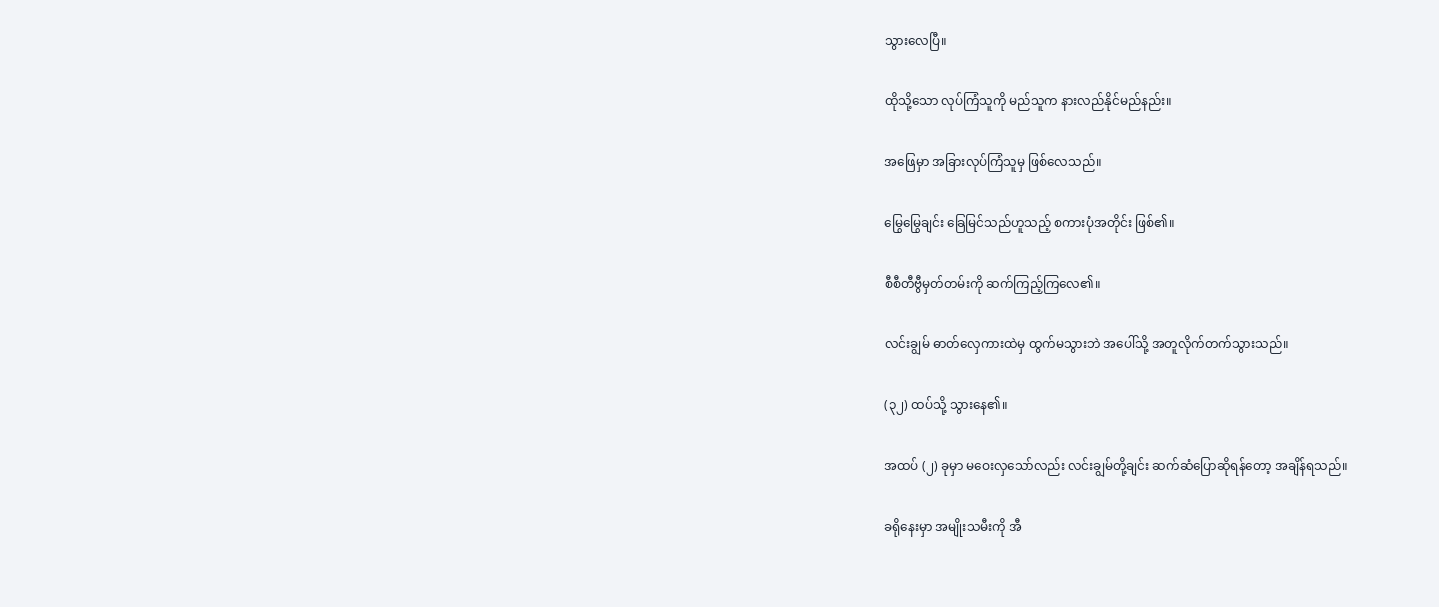သွားလေပြီ။

ထိုသို့သော လုပ်ကြံသူကို မည်သူက နားလည်နိုင်မည်နည်း။

အဖြေမှာ အခြားလုပ်ကြံသူမှ ဖြစ်လေသည်။

မြွေမြွေချင်း ခြေမြင်သည်ဟူသည့် စကားပုံအတိုင်း ဖြစ်၏။

စီစီတီဗွီမှတ်တမ်းကို ဆက်ကြည့်ကြလေ၏။

လင်းချွမ် ဓာတ်လှေကားထဲမှ ထွက်မသွားဘဲ အပေါ်သို့ အတူလိုက်တက်သွားသည်။

(၃၂) ထပ်သို့ သွားနေ၏။

အထပ် (၂) ခုမှာ မဝေးလှသော်လည်း လင်းချွမ်တို့ချင်း ဆက်ဆံပြောဆိုရန်တော့ အချိန်ရသည်။

ခရိုနေးမှာ အမျိုးသမီးကို အီ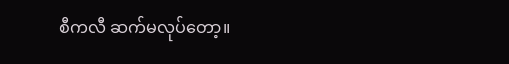စီကလီ ဆက်မလုပ်တော့။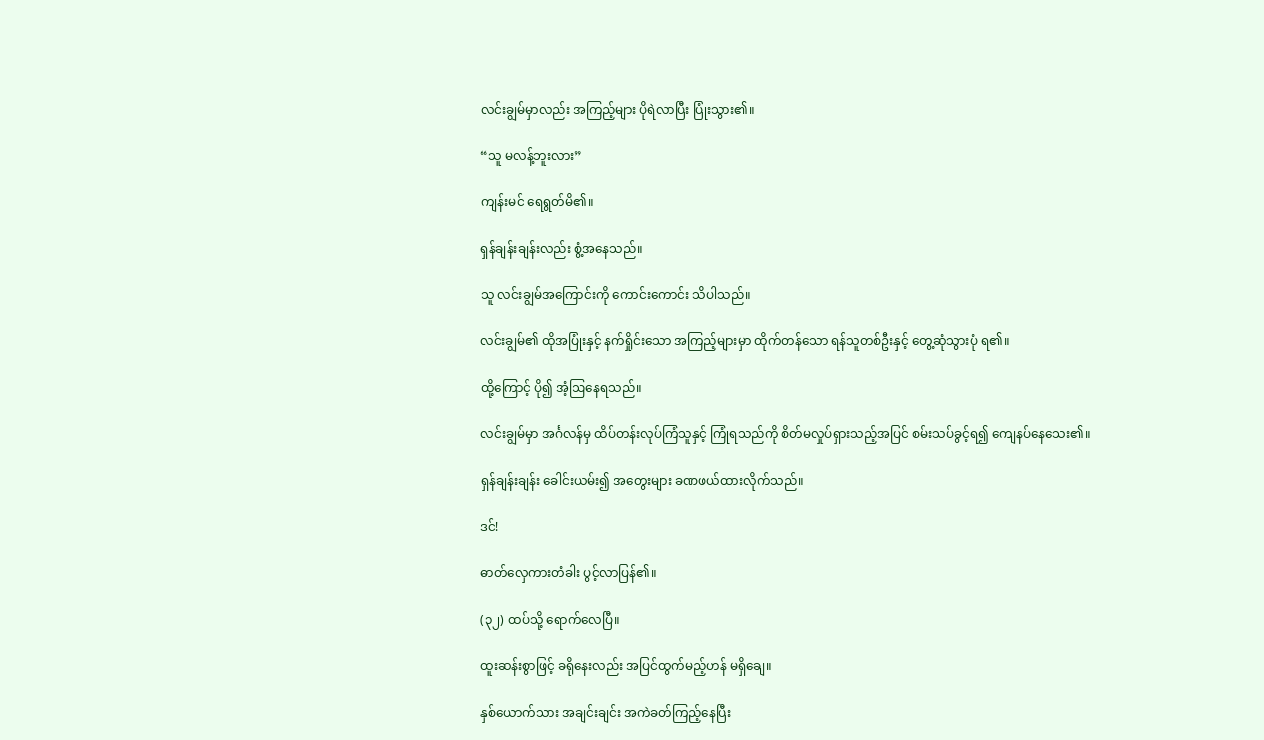လင်းချွမ်မှာလည်း အကြည့်များ ပိုရဲလာပြီး ပြုံးသွား၏။

“သူ မလန့်ဘူးလား”

ကျန်းမင် ရေရွတ်မိ၏။

ရှန်ချန်းချန်းလည်း စွံ့အနေသည်။

သူ လင်းချွမ်အကြောင်းကို ကောင်းကောင်း သိပါသည်။

လင်းချွမ်၏ ထိုအပြုံးနှင့် နက်ရှိုင်းသော အကြည့်များမှာ ထိုက်တန်သော ရန်သူတစ်ဦးနှင့် တွေ့ဆုံသွားပုံ ရ၏။

ထို့ကြောင့် ပို၍ အံ့ဩနေရသည်။

လင်းချွမ်မှာ အင်္ဂလန်မှ ထိပ်တန်းလုပ်ကြံသူနှင့် ကြုံရသည်ကို စိတ်မလှုပ်ရှားသည့်အပြင် စမ်းသပ်ခွင့်ရ၍ ကျေနပ်နေသေး၏။

ရှန်ချန်းချန်း ခေါင်းယမ်း၍ အတွေးများ ခဏဖယ်ထားလိုက်သည်။

ဒင်!

ဓာတ်လှေကားတံခါး ပွင့်လာပြန်၏။

(၃၂) ထပ်သို့ ရောက်လေပြီ။

ထူးဆန်းစွာဖြင့် ခရိုနေးလည်း အပြင်ထွက်မည့်ဟန် မရှိချေ။

နှစ်ယောက်သား အချင်းချင်း အကဲခတ်ကြည့်နေပြီး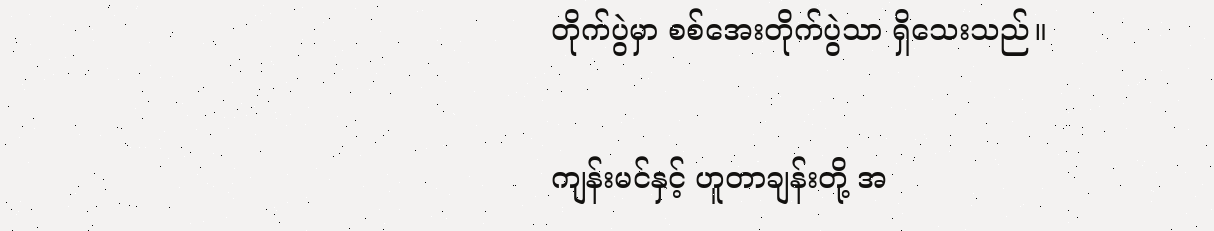တိုက်ပွဲမှာ စစ်အေးတိုက်ပွဲသာ ရှိသေးသည်။

ကျန်းမင်နှင့် ဟူတာချန်းတို့ အ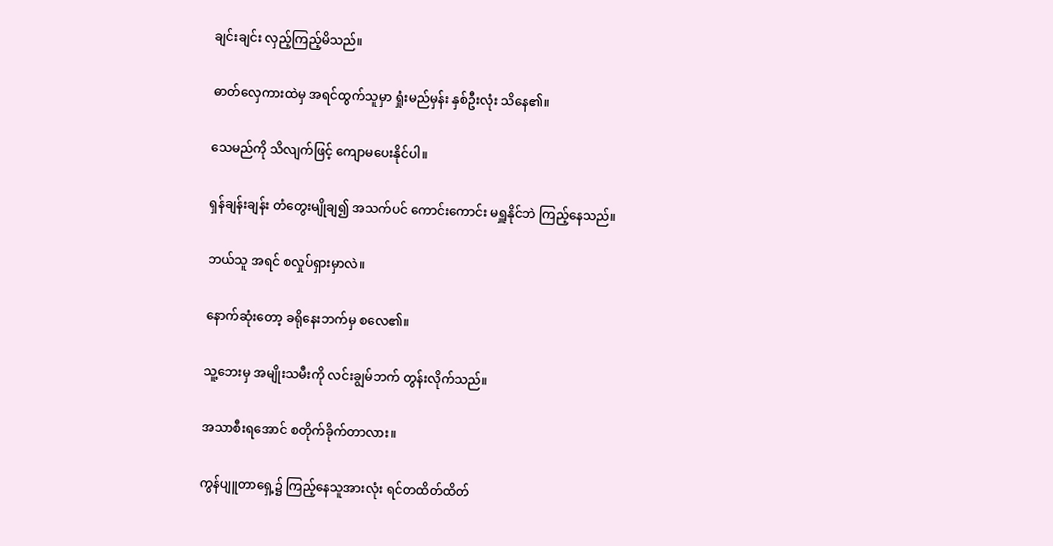ချင်းချင်း လှည့်ကြည့်မိသည်။

ဓာတ်လှေကားထဲမှ အရင်ထွက်သူမှာ ရှုံးမည်မှန်း နှစ်ဦးလုံး သိနေ၏။

သေမည်ကို သိလျက်ဖြင့် ကျောမပေးနိုင်ပါ။

ရှန်ချန်းချန်း တံတွေးမျိုချ၍ အသက်ပင် ကောင်းကောင်း မရှူနိုင်ဘဲ ကြည့်နေသည်။

ဘယ်သူ အရင် စလှုပ်ရှားမှာလဲ။

နောက်ဆုံးတော့ ခရိုနေးဘက်မှ စလေ၏။

သူ့ဘေးမှ အမျိုးသမီးကို လင်းချွမ်ဘက် တွန်းလိုက်သည်။

အသာစီးရအောင် စတိုက်ခိုက်တာလား။

ကွန်ပျူတာရှေ့၌ ကြည့်နေသူအားလုံး ရင်တထိတ်ထိတ်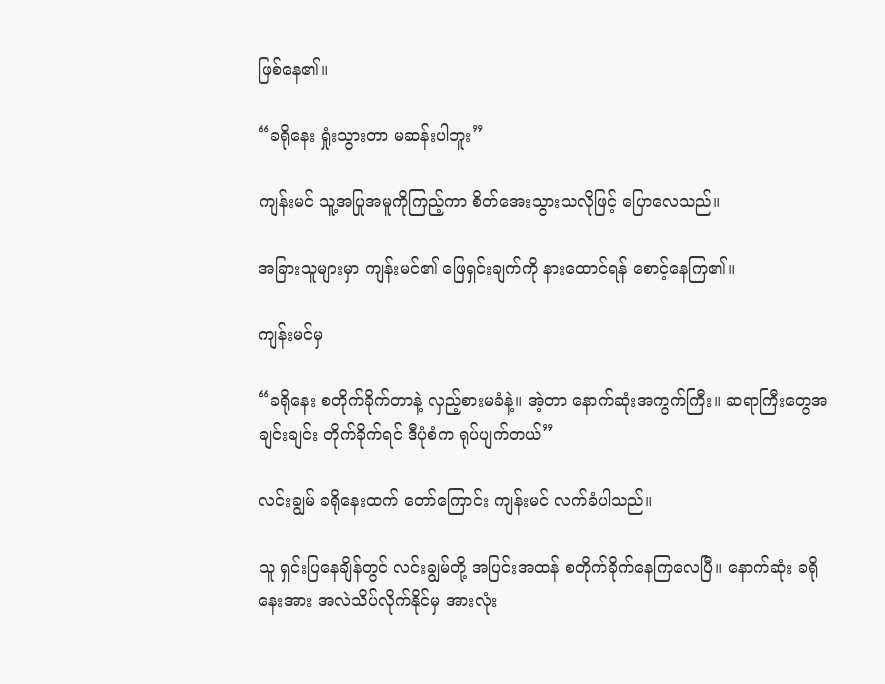ဖြစ်နေ၏။

“ခရိုနေး ရှုံးသွားတာ မဆန်းပါဘူး”

ကျန်းမင် သူ့အပြုအမူကိုကြည့်ကာ စိတ်အေးသွားသလိုဖြင့် ပြောလေသည်။

အခြားသူများမှာ ကျန်းမင်၏ ဖြေရှင်းချက်ကို နားထောင်ရန် စောင့်နေကြ၏။

ကျန်းမင်မှ

“ခရိုနေး စတိုက်ခိုက်တာနဲ့ လှည့်စားမခံနဲ့။ အဲ့တာ နောက်ဆုံးအကွက်ကြီး။ ဆရာကြီးတွေအချင်းချင်း တိုက်ခိုက်ရင် ဒီပုံစံက ရုပ်ပျက်တယ်”

လင်းချွမ် ခရိုနေးထက် တော်ကြောင်း ကျန်းမင် လက်ခံပါသည်။

သူ ရှင်းပြနေချိန်တွင် လင်းချွမ်တို့ အပြင်းအထန် စတိုက်ခိုက်နေကြလေပြီ။ နောက်ဆုံး ခရိုနေးအား အလဲသိပ်လိုက်နိုင်မှ အားလုံး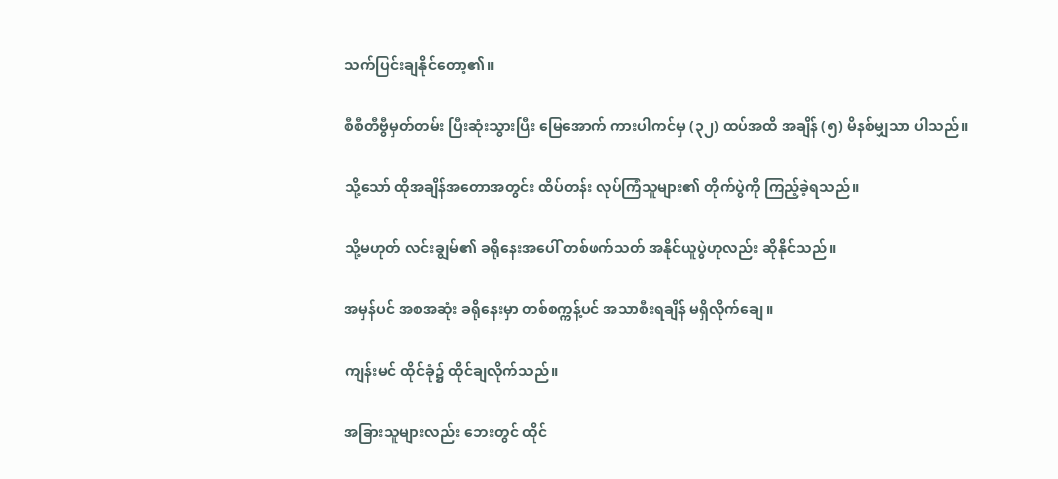သက်ပြင်းချနိုင်တော့၏။

စီစီတီဗွီမှတ်တမ်း ပြီးဆုံးသွားပြီး မြေအောက် ကားပါကင်မှ (၃၂) ထပ်အထိ အချိန် (၅) မိနစ်မျှသာ ပါသည်။

သို့သော် ထိုအချိန်အတောအတွင်း ထိပ်တန်း လုပ်ကြံသူများ၏ တိုက်ပွဲကို ကြည့်ခဲ့ရသည်။

သို့မဟုတ် လင်းချွမ်၏ ခရိုနေးအပေါ် တစ်ဖက်သတ် အနိုင်ယူပွဲဟုလည်း ဆိုနိုင်သည်။

အမှန်ပင် အစအဆုံး ခရိုနေးမှာ တစ်စက္ကန့်ပင် အသာစီးရချိန် မရှိလိုက်ချေ။

ကျန်းမင် ထိုင်ခုံ၌ ထိုင်ချလိုက်သည်။

အခြားသူများလည်း ဘေးတွင် ထိုင်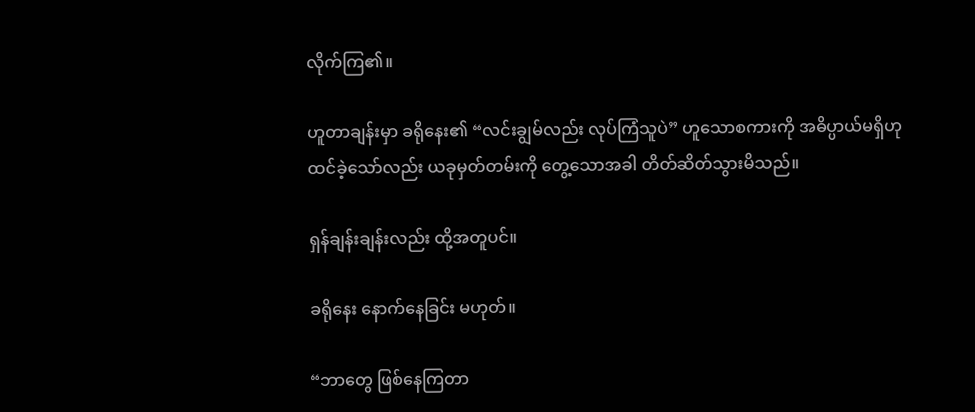လိုက်ကြ၏။

ဟူတာချန်းမှာ ခရိုနေး၏ “လင်းချွမ်လည်း လုပ်ကြံသူပဲ” ဟူသောစကားကို အဓိပ္ပာယ်မရှိဟု ထင်ခဲ့သော်လည်း ယခုမှတ်တမ်းကို တွေ့သောအခါ တိတ်ဆိတ်သွားမိသည်။

ရှန်ချန်းချန်းလည်း ထို့အတူပင်။

ခရိုနေး နောက်နေခြင်း မဟုတ်။

“ဘာတွေ ဖြစ်နေကြတာ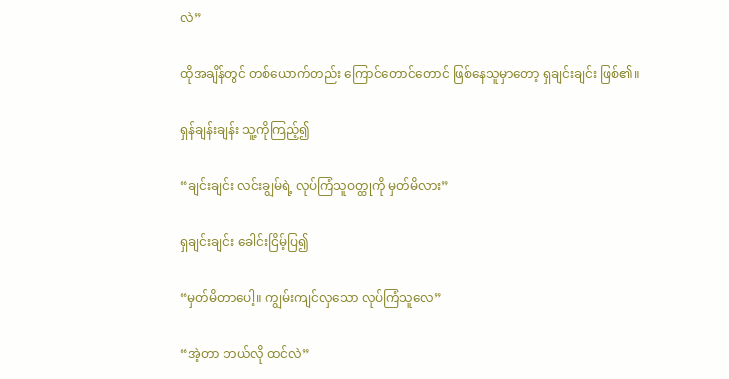လဲ”

ထိုအချိန်တွင် တစ်ယောက်တည်း ကြောင်တောင်တောင် ဖြစ်နေသူမှာတော့ ရှချင်းချင်း ဖြစ်၏။

ရှန်ချန်းချန်း သူ့ကိုကြည့်၍

“ချင်းချင်း လင်းချွမ်ရဲ့ လုပ်ကြံသူဝတ္ထုကို မှတ်မိလား”

ရှချင်းချင်း ခေါင်းငြိမ့်ပြ၍

“မှတ်မိတာပေါ့။ ကျွမ်းကျင်လှသော လုပ်ကြံသူလေ”

“အဲ့တာ ဘယ်လို ထင်လဲ”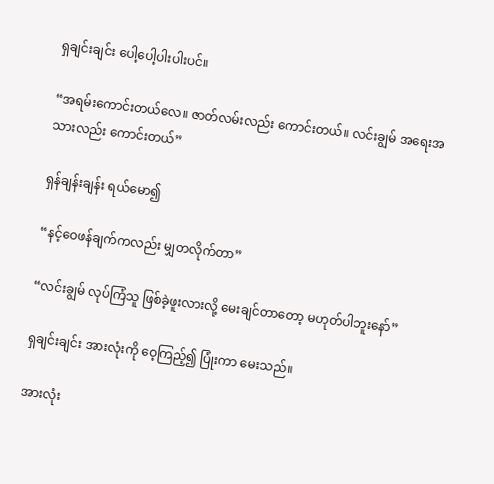ရှချင်းချင်း ပေါ့ပေါ့ပါးပါးပင်။

“အရမ်းကောင်းတယ်လေ။ ဇာတ်လမ်းလည်း ကောင်းတယ်။ လင်းချွမ် အရေးအသားလည်း ကောင်းတယ်”

ရှန်ချန်းချန်း ရယ်မော၍

“နင့်ဝေဖန်ချက်ကလည်း မျှတလိုက်တာ”

“လင်းချွမ် လုပ်ကြံသူ ဖြစ်ခဲ့ဖူးလားလို့ မေးချင်တာတော့ မဟုတ်ပါဘူးနော်”

ရှချင်းချင်း အားလုံးကို ဝေ့ကြည့်၍ ပြုံးကာ မေးသည်။

အားလုံး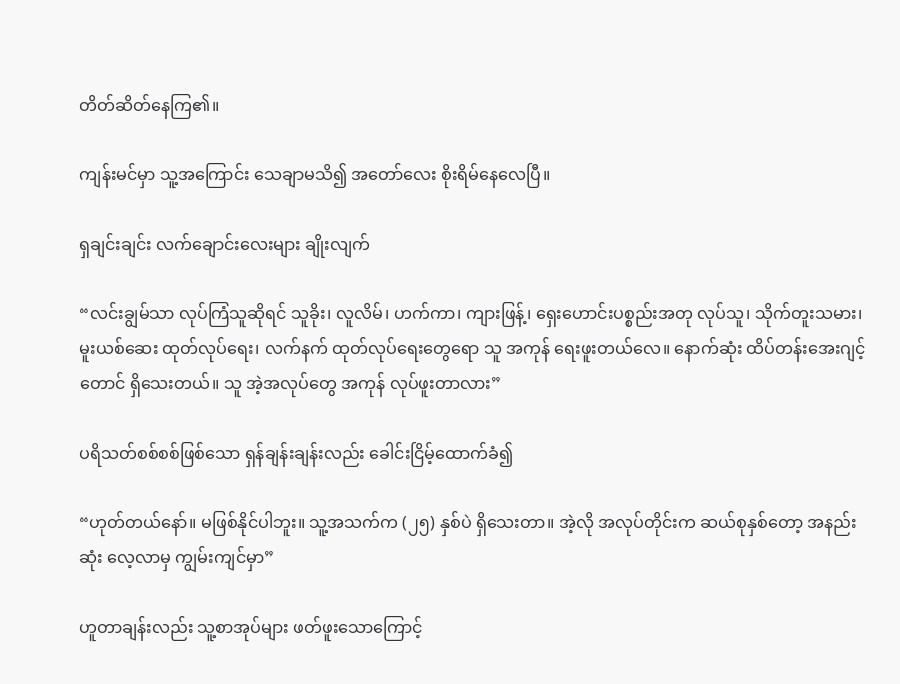တိတ်ဆိတ်နေကြ၏။

ကျန်းမင်မှာ သူ့အကြောင်း သေချာမသိ၍ အတော်လေး စိုးရိမ်နေလေပြီ။

ရှချင်းချင်း လက်ချောင်းလေးများ ချိုးလျက်

“လင်းချွမ်သာ လုပ်ကြံသူဆိုရင် သူခိုး၊ လူလိမ်၊ ဟက်ကာ၊ ကျားဖြန့်၊ ရှေးဟောင်းပစ္စည်းအတု လုပ်သူ၊ သိုက်တူးသမား၊ မူးယစ်ဆေး ထုတ်လုပ်ရေး၊ လက်နက် ထုတ်လုပ်ရေးတွေရော သူ အကုန် ရေးဖူးတယ်လေ။ နောက်ဆုံး ထိပ်တန်းအေးဂျင့်တောင် ရှိသေးတယ်။ သူ အဲ့အလုပ်တွေ အကုန် လုပ်ဖူးတာလား”

ပရိသတ်စစ်စစ်ဖြစ်သော ရှန်ချန်းချန်းလည်း ခေါင်းငြိမ့်ထောက်ခံ၍

“ဟုတ်တယ်နော်။ မဖြစ်နိုင်ပါဘူး။ သူ့အသက်က (၂၅) နှစ်ပဲ ရှိသေးတာ။ အဲ့လို အလုပ်တိုင်းက ဆယ်စုနှစ်တော့ အနည်းဆုံး လေ့လာမှ ကျွမ်းကျင်မှာ”

ဟူတာချန်းလည်း သူ့စာအုပ်များ ဖတ်ဖူးသောကြောင့်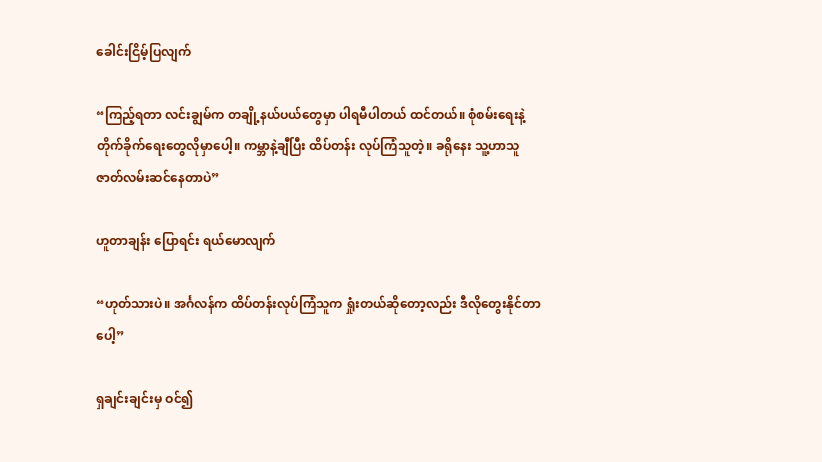ခေါင်းငြိမ့်ပြလျက်

“ကြည့်ရတာ လင်းချွမ်က တချို့နယ်ပယ်တွေမှာ ပါရမီပါတယ် ထင်တယ်။ စုံစမ်းရေးနဲ့ တိုက်ခိုက်ရေးတွေလိုမှာပေါ့။ ကမ္ဘာနဲ့ချီပြီး ထိပ်တန်း လုပ်ကြံသူတဲ့။ ခရိုနေး သူ့ဟာသူ ဇာတ်လမ်းဆင်နေတာပဲ”

ဟူတာချန်း ပြောရင်း ရယ်မောလျက်

“ဟုတ်သားပဲ။ အင်္ဂလန်က ထိပ်တန်းလုပ်ကြံသူက ရှုံးတယ်ဆိုတော့လည်း ဒီလိုတွေးနိုင်တာပေါ့”

ရှချင်းချင်းမှ ဝင်၍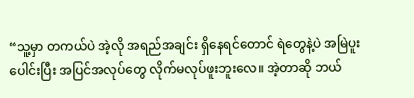“သူ့မှာ တကယ်ပဲ အဲ့လို အရည်အချင်း ရှိနေရင်တောင် ရဲတွေနဲ့ပဲ အမြဲပူးပေါင်းပြီး အပြင်အလုပ်တွေ လိုက်မလုပ်ဖူးဘူးလေ။ အဲ့တာဆို ဘယ်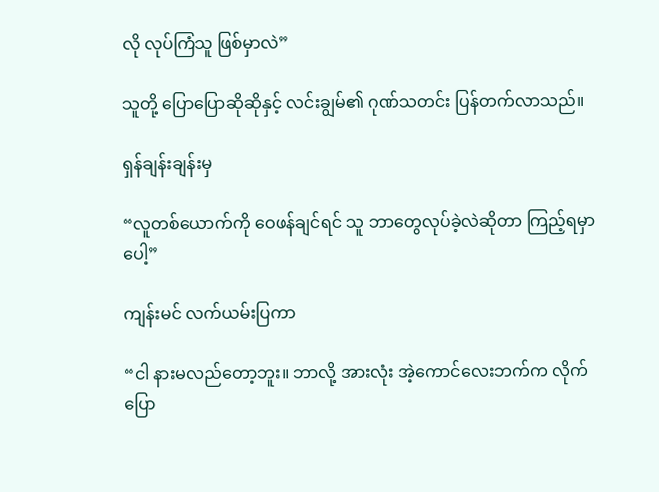လို လုပ်ကြံသူ ဖြစ်မှာလဲ”

သူတို့ ပြောပြောဆိုဆိုနှင့် လင်းချွမ်၏ ဂုဏ်သတင်း ပြန်တက်လာသည်။

ရှန်ချန်းချန်းမှ

“လူတစ်ယောက်ကို ဝေဖန်ချင်ရင် သူ ဘာတွေလုပ်ခဲ့လဲဆိုတာ ကြည့်ရမှာပေါ့”

ကျန်းမင် လက်ယမ်းပြကာ

“ငါ နားမလည်တော့ဘူး။ ဘာလို့ အားလုံး အဲ့ကောင်လေးဘက်က လိုက်ပြော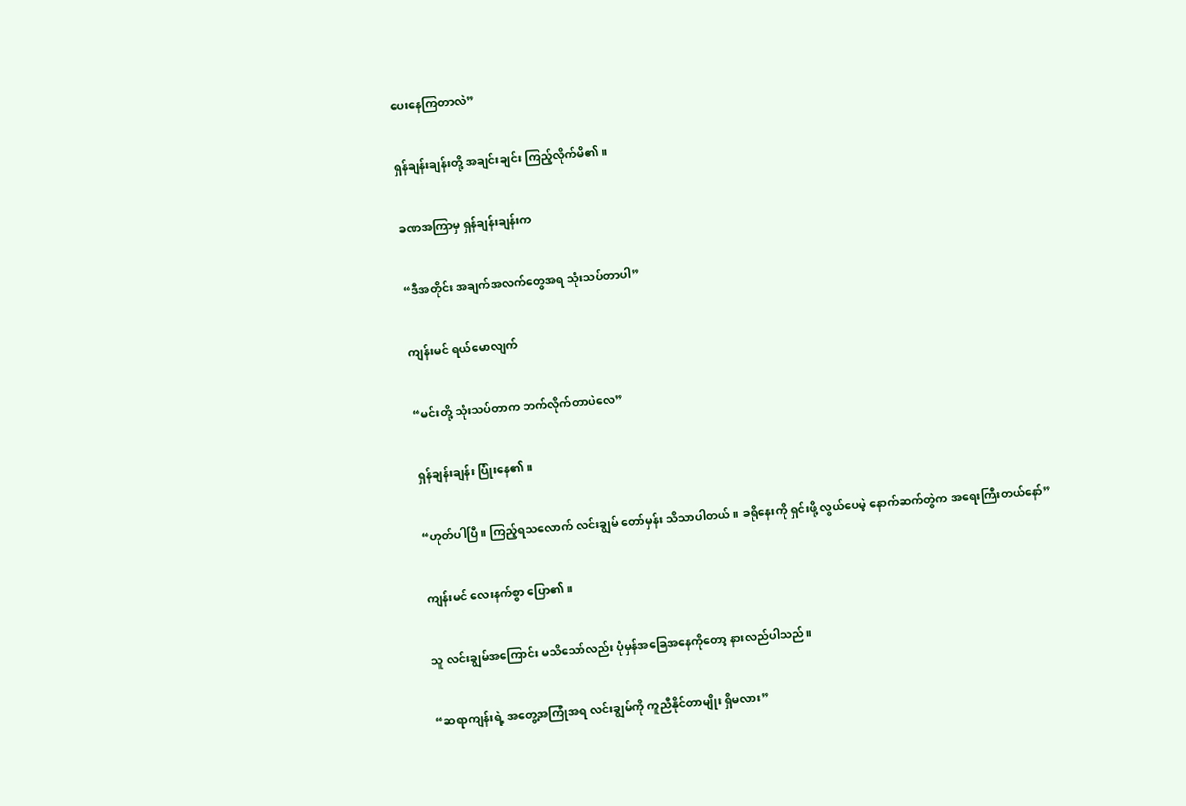ပေးနေကြတာလဲ”

ရှန်ချန်းချန်းတို့ အချင်းချင်း ကြည့်လိုက်မိ၏။

ခဏအကြာမှ ရှန်ချန်းချန်းက

“ဒီအတိုင်း အချက်အလက်တွေအရ သုံးသပ်တာပါ”

ကျန်းမင် ရယ်မောလျက်

“မင်းတို့ သုံးသပ်တာက ဘက်လိုက်တာပဲလေ”

ရှန်ချန်းချန်း ပြုံးနေ၏။

“ဟုတ်ပါပြီ။ ကြည့်ရသလောက် လင်းချွမ် တော်မှန်း သိသာပါတယ်။ ခရိုနေးကို ရှင်းဖို့ လွယ်ပေမဲ့ နောက်ဆက်တွဲက အရေးကြီးတယ်နော်”

ကျန်းမင် လေးနက်စွာ ပြော၏။

သူ လင်းချွမ်အကြောင်း မသိသော်လည်း ပုံမှန်အခြေအနေကိုတော့ နားလည်ပါသည်။

“ဆရာကျန်းရဲ့ အတွေ့အကြုံအရ လင်းချွမ်ကို ကူညီနိုင်တာမျိုး ရှိမလား”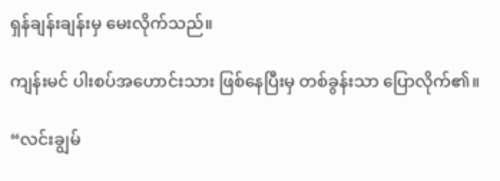ရှန်ချန်းချန်းမှ မေးလိုက်သည်။

ကျန်းမင် ပါးစပ်အဟောင်းသား ဖြစ်နေပြီးမှ တစ်ခွန်းသာ ပြောလိုက်၏။

“လင်းချွမ်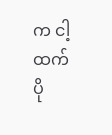က ငါ့ထက် ပို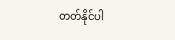တတ်နိုင်ပါ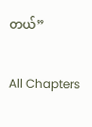တယ်”

All Chapters